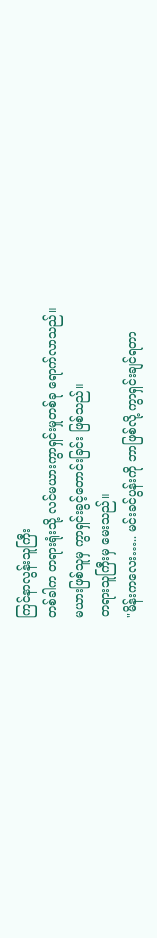ကြင်နာလွန်းသူကြီး
တစ်ခါက တရားရုံးသို့ လင်မယားကွာရှင်းမှုတစ်ခု ရောက်လာသည်။
မယားဖြစ်သူမှ ကွာရှင်းခွင့်တောင်းခြင်း ဖြစ်သည်။
တရားသူကြီးမှ မေးသည်။
"မိန်းကလေး….. မင်းခင်ပွန်းကို ဘာဖြစ်လို့ ကွာရှင်းချင်ရတာ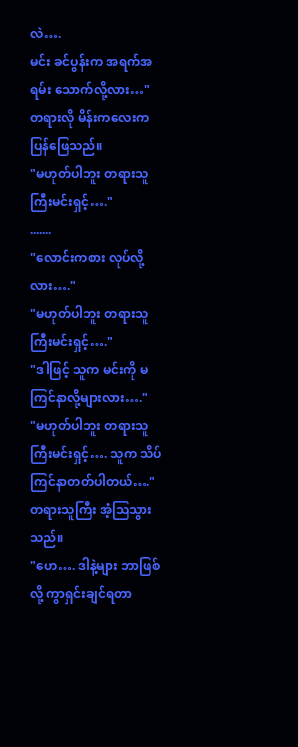လဲ….
မင်း ခင်ပွန်းက အရက်အရမ်း သောက်လို့လား…"
တရားလို မိန်းကလေးက ပြန်ဖြေသည်။
"မဟုတ်ပါဘူး တရားသူကြီးမင်းရှင့်…."
.......
"လောင်းကစား လုပ်လို့လား…."
"မဟုတ်ပါဘူး တရားသူကြီးမင်းရှင့်…."
"ဒါဖြင့် သူက မင်းကို မကြင်နာလို့များလား…."
"မဟုတ်ပါဘူး တရားသူကြီးမင်းရှင့်…. သူက သိပ်ကြင်နာတတ်ပါတယ်…."
တရားသူကြီး အံ့သြသွားသည်။
"ဟေ…. ဒါနဲ့များ ဘာဖြစ်လို့ ကွာရှင်းချင်ရတာ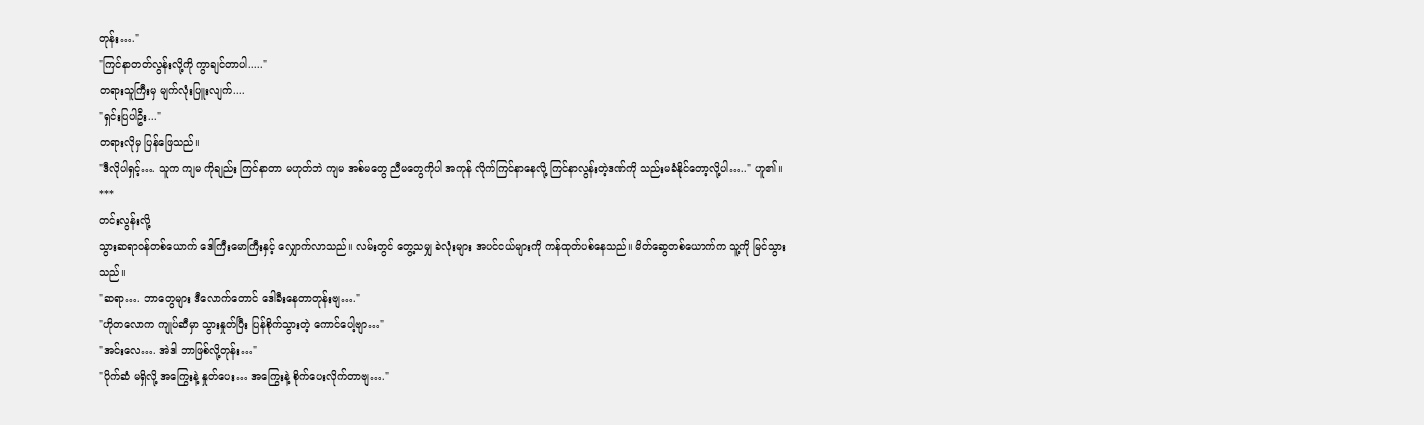တုန်း…."
"ကြင်နာတတ်လွန်းလို့ကို ကွာချင်တာပါ....."
တရားသူကြီးမှ မျက်လုံးပြူးလျက်....
"ရှင်းပြပါဦး..."
တရားလိုမှ ပြန်ဖြေသည်။
"ဒီလိုပါရှင့်…. သူက ကျမ ကိုချည်း ကြင်နာတာ မဟုတ်ဘဲ ကျမ အစ်မတွေ ညီမတွေကိုပါ အကုန် လိုက်ကြင်နာနေလို့ ကြင်နာလွန်းတဲ့ဒဏ်ကို သည်းမခံနိုင်တော့လို့ပါ….." ဟူ၏။
***
တင်းလွန်းလို့
သွားဆရာဝန်တစ်ယောက် ဒေါကြီးမောကြီးနှင့် လျှောက်လာသည်။ လမ်းတွင် တွေ့သမျှ ခဲလုံးများ အပင်ငယ်များကို ကန်ထုတ်ပစ်နေသည်။ မိတ်ဆွေတစ်ယောက်က သူ့ကို မြင်သွားသည်။
"ဆရာ…. ဘာတွေများ ဒီလောက်တောင် ဒေါခီးနေတာတုန်းဗျ…."
"ဟိုတလောက ကျုပ်ဆီမှာ သွားနှုတ်ပြီး ပြန်စိုက်သွားတဲ့ ကောင်ပေါ့ဗျာ…"
"အင်းလေ…. အဲဒါ ဘာဖြစ်လို့တုန်း…"
"ပိုက်ဆံ မရှိလို့ အကြွေးနဲ့ နှုတ်ပေး… အကြွေးနဲ့ စိုက်ပေးလိုက်တာဗျ…."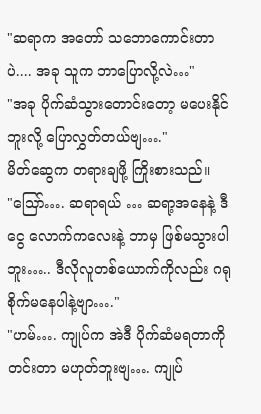"ဆရာက အတော် သဘောကောင်းတာပဲ.... အခု သူက ဘာပြောလို့လဲ…"
"အခု ပိုက်ဆံသွားတောင်းတော့ မပေးနိုင်ဘူးလို့ ပြောလွှတ်တယ်ဗျ…."
မိတ်ဆွေက တရားချဖို့ ကြိုးစားသည်။
"သြော်…. ဆရာရယ် … ဆရာ့အနေနဲ့ ဒီငွေ လောက်ကလေးနဲ့ ဘာမှ ဖြစ်မသွားပါဘူး….. ဒီလိုလူတစ်ယောက်ကိုလည်း ဂရုစိုက်မနေပါနဲ့ဗျာ…."
"ဟမ်…. ကျုပ်က အဲဒီ ပိုက်ဆံမရတာကို တင်းတာ မဟုတ်ဘူးဗျ…. ကျုပ်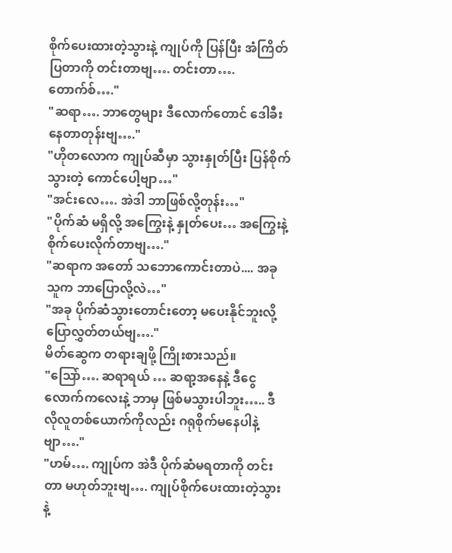စိုက်ပေးထားတဲ့သွားနဲ့ ကျုပ်ကို ပြန်ပြီး အံကြိတ်ပြတာကို တင်းတာဗျ…. တင်းတာ…. တောက်စ်…."
"ဆရာ…. ဘာတွေများ ဒီလောက်တောင် ဒေါခီးနေတာတုန်းဗျ…."
"ဟိုတလောက ကျုပ်ဆီမှာ သွားနှုတ်ပြီး ပြန်စိုက်သွားတဲ့ ကောင်ပေါ့ဗျာ…"
"အင်းလေ…. အဲဒါ ဘာဖြစ်လို့တုန်း…"
"ပိုက်ဆံ မရှိလို့ အကြွေးနဲ့ နှုတ်ပေး… အကြွေးနဲ့ စိုက်ပေးလိုက်တာဗျ…."
"ဆရာက အတော် သဘောကောင်းတာပဲ.... အခု သူက ဘာပြောလို့လဲ…"
"အခု ပိုက်ဆံသွားတောင်းတော့ မပေးနိုင်ဘူးလို့ ပြောလွှတ်တယ်ဗျ…."
မိတ်ဆွေက တရားချဖို့ ကြိုးစားသည်။
"သြော်…. ဆရာရယ် … ဆရာ့အနေနဲ့ ဒီငွေ လောက်ကလေးနဲ့ ဘာမှ ဖြစ်မသွားပါဘူး….. ဒီလိုလူတစ်ယောက်ကိုလည်း ဂရုစိုက်မနေပါနဲ့ဗျာ…."
"ဟမ်…. ကျုပ်က အဲဒီ ပိုက်ဆံမရတာကို တင်းတာ မဟုတ်ဘူးဗျ…. ကျုပ်စိုက်ပေးထားတဲ့သွားနဲ့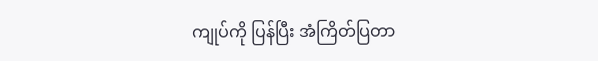ကျုပ်ကို ပြန်ပြီး အံကြိတ်ပြတာ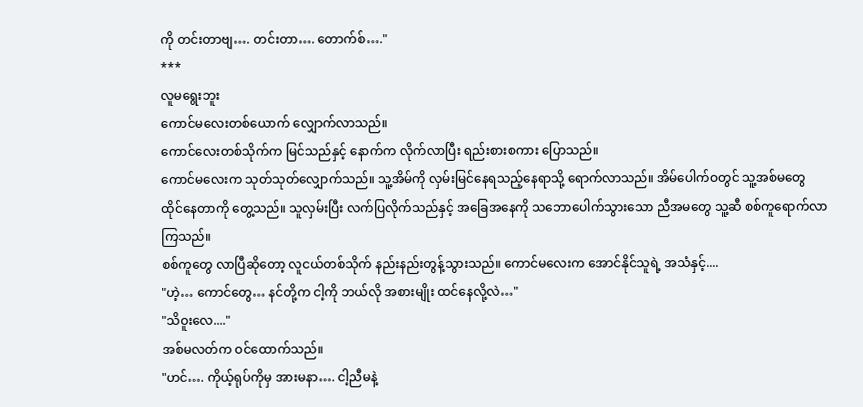ကို တင်းတာဗျ…. တင်းတာ…. တောက်စ်…."
***
လူမရွေးဘူး
ကောင်မလေးတစ်ယောက် လျှောက်လာသည်။
ကောင်လေးတစ်သိုက်က မြင်သည်နှင့် နောက်က လိုက်လာပြီး ရည်းစားစကား ပြောသည်။
ကောင်မလေးက သုတ်သုတ်လျှောက်သည်။ သူ့အိမ်ကို လှမ်းမြင်နေရသည့်နေရာသို့ ရောက်လာသည်။ အိမ်ပေါက်ဝတွင် သူ့အစ်မတွေ ထိုင်နေတာကို တွေ့သည်။ သူလှမ်းပြီး လက်ပြလိုက်သည်နှင့် အခြေအနေကို သဘောပေါက်သွားသော ညီအမတွေ သူ့ဆီ စစ်ကူရောက်လာကြသည်။
စစ်ကူတွေ လာပြီဆိုတော့ လူငယ်တစ်သိုက် နည်းနည်းတွန့်သွားသည်။ ကောင်မလေးက အောင်နိုင်သူရဲ့ အသံနှင့်....
"ဟဲ့… ကောင်တွေ… နင်တို့က ငါ့ကို ဘယ်လို အစားမျိုး ထင်နေလို့လဲ…"
"သိဝူးလေ...."
အစ်မလတ်က ဝင်ထောက်သည်။
"ဟင်…. ကိုယ့်ရုပ်ကိုမှ အားမနာ…. ငါ့ညီမနဲ့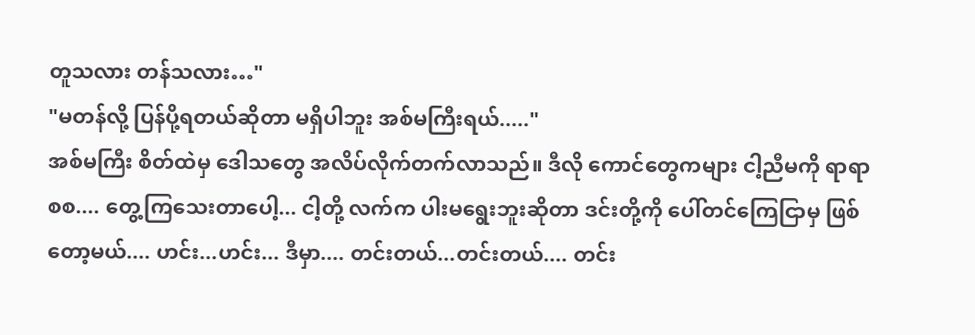တူသလား တန်သလား…"
"မတန်လို့ ပြန်ပို့ရတယ်ဆိုတာ မရှိပါဘူး အစ်မကြီးရယ်....."
အစ်မကြီး စိတ်ထဲမှ ဒေါသတွေ အလိပ်လိုက်တက်လာသည်။ ဒီလို ကောင်တွေကများ ငါ့ညီမကို ရာရာစစ.... တွေ့ကြသေးတာပေါ့... ငါ့တို့ လက်က ပါးမရွေးဘူးဆိုတာ ဒင်းတို့ကို ပေါ်တင်ကြေငြာမှ ဖြစ်တော့မယ်.... ဟင်း...ဟင်း... ဒီမှာ.... တင်းတယ်...တင်းတယ်.... တင်း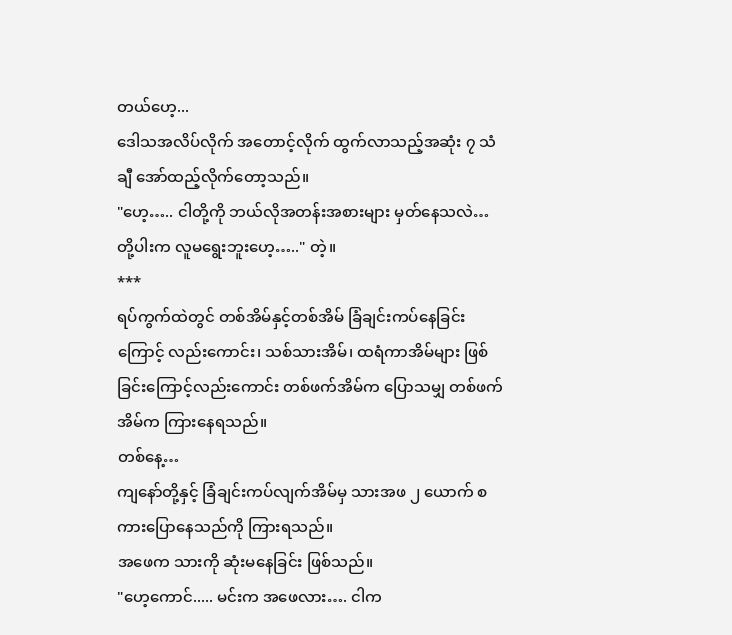တယ်ဟေ့...
ဒေါသအလိပ်လိုက် အတောင့်လိုက် ထွက်လာသည့်အဆုံး ၇ သံချီ အော်ထည့်လိုက်တော့သည်။
"ဟေ့….. ငါတို့ကို ဘယ်လိုအတန်းအစားများ မှတ်နေသလဲ…
တို့ပါးက လူမရွေးဘူးဟေ့….." တဲ့။
***
ရပ်ကွက်ထဲတွင် တစ်အိမ်နှင့်တစ်အိမ် ခြံချင်းကပ်နေခြင်းကြောင့် လည်းကောင်း၊ သစ်သားအိမ်၊ ထရံကာအိမ်များ ဖြစ်ခြင်းကြောင့်လည်းကောင်း တစ်ဖက်အိမ်က ပြောသမျှ တစ်ဖက်အိမ်က ကြားနေရသည်။
တစ်နေ့…
ကျနော်တို့နှင့် ခြံချင်းကပ်လျက်အိမ်မှ သားအဖ ၂ ယောက် စကားပြောနေသည်ကို ကြားရသည်။
အဖေက သားကို ဆုံးမနေခြင်း ဖြစ်သည်။
"ဟေ့ကောင်..... မင်းက အဖေလား…. ငါက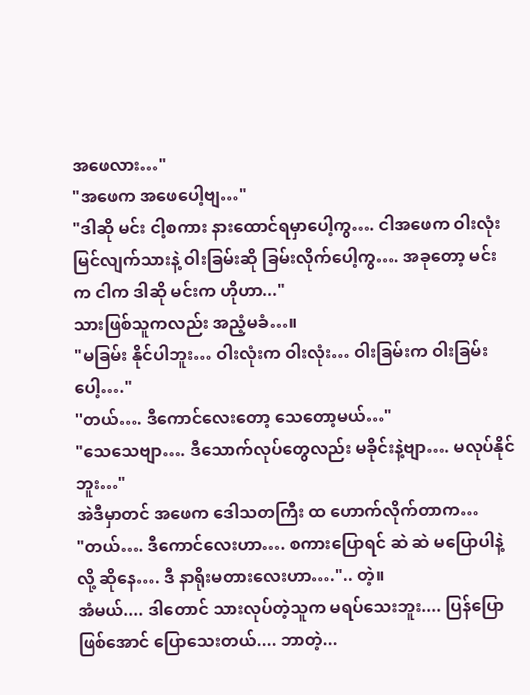အဖေလား…"
"အဖေက အဖေပေါ့ဗျ…"
"ဒါဆို မင်း ငါ့စကား နားထောင်ရမှာပေါ့ကွ…. ငါအဖေက ဝါးလုံးမြင်လျက်သားနဲ့ ဝါးခြမ်းဆို ခြမ်းလိုက်ပေါ့ကွ…. အခုတော့ မင်းက ငါက ဒါဆို မင်းက ဟိုဟာ..."
သားဖြစ်သူကလည်း အညံ့မခံ…။
"မခြမ်း နိုင်ပါဘူး… ဝါးလုံးက ဝါးလုံး… ဝါးခြမ်းက ဝါးခြမ်းပေါ့…."
''တယ်…. ဒီကောင်လေးတော့ သေတော့မယ်…"
"သေသေဗျာ…. ဒီသောက်လုပ်တွေလည်း မခိုင်းနဲ့ဗျာ…. မလုပ်နိုင်ဘူး…"
အဲဒီမှာတင် အဖေက ဒေါသတကြီး ထ ဟောက်လိုက်တာက…
"တယ်…. ဒီကောင်လေးဟာ…. စကားပြောရင် ဆဲ ဆဲ မပြောပါနဲ့လို့ ဆိုနေ…. ဒီ နာရိုးမတားလေးဟာ….".. တဲ့။
အံမယ်.... ဒါတောင် သားလုပ်တဲ့သူက မရပ်သေးဘူး.... ပြန်ပြောဖြစ်အောင် ပြောသေးတယ်.... ဘာတဲ့...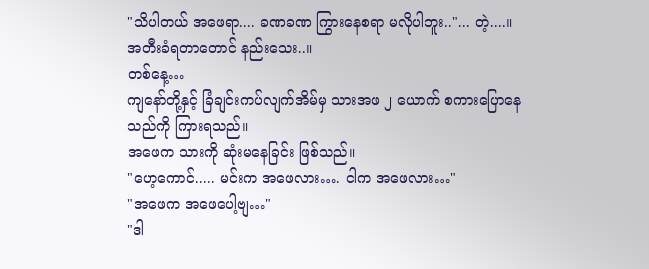"သိပါတယ် အဖေရာ.... ခဏခဏ ကြွားနေစရာ မလိုပါဘူး.."... တဲ့....။
အတီးခံရတာတောင် နည်းသေး..။
တစ်နေ့…
ကျနော်တို့နှင့် ခြံချင်းကပ်လျက်အိမ်မှ သားအဖ ၂ ယောက် စကားပြောနေသည်ကို ကြားရသည်။
အဖေက သားကို ဆုံးမနေခြင်း ဖြစ်သည်။
"ဟေ့ကောင်..... မင်းက အဖေလား…. ငါက အဖေလား…"
"အဖေက အဖေပေါ့ဗျ…"
"ဒါ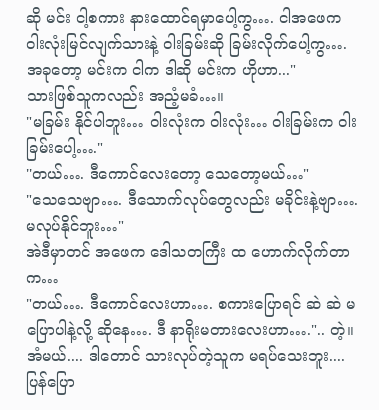ဆို မင်း ငါ့စကား နားထောင်ရမှာပေါ့ကွ…. ငါအဖေက ဝါးလုံးမြင်လျက်သားနဲ့ ဝါးခြမ်းဆို ခြမ်းလိုက်ပေါ့ကွ…. အခုတော့ မင်းက ငါက ဒါဆို မင်းက ဟိုဟာ..."
သားဖြစ်သူကလည်း အညံ့မခံ…။
"မခြမ်း နိုင်ပါဘူး… ဝါးလုံးက ဝါးလုံး… ဝါးခြမ်းက ဝါးခြမ်းပေါ့…."
''တယ်…. ဒီကောင်လေးတော့ သေတော့မယ်…"
"သေသေဗျာ…. ဒီသောက်လုပ်တွေလည်း မခိုင်းနဲ့ဗျာ…. မလုပ်နိုင်ဘူး…"
အဲဒီမှာတင် အဖေက ဒေါသတကြီး ထ ဟောက်လိုက်တာက…
"တယ်…. ဒီကောင်လေးဟာ…. စကားပြောရင် ဆဲ ဆဲ မပြောပါနဲ့လို့ ဆိုနေ…. ဒီ နာရိုးမတားလေးဟာ….".. တဲ့။
အံမယ်.... ဒါတောင် သားလုပ်တဲ့သူက မရပ်သေးဘူး.... ပြန်ပြော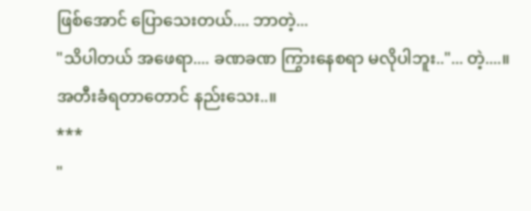ဖြစ်အောင် ပြောသေးတယ်.... ဘာတဲ့...
"သိပါတယ် အဖေရာ.... ခဏခဏ ကြွားနေစရာ မလိုပါဘူး.."... တဲ့....။
အတီးခံရတာတောင် နည်းသေး..။
***
"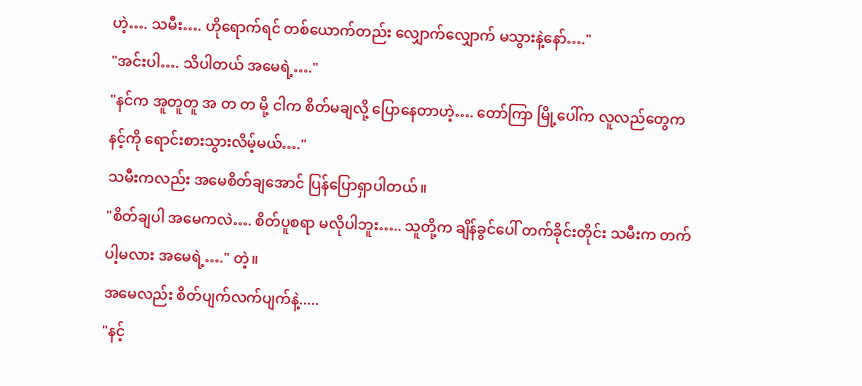ဟဲ့…. သမီး…. ဟိုရောက်ရင် တစ်ယောက်တည်း လျှောက်လျှောက် မသွားနဲ့နော်…."
"အင်းပါ…. သိပါတယ် အမေရဲ့…."
"နင်က အူတူတူ အ တ တ မို့ ငါက စိတ်မချလို့ ပြောနေတာဟဲ့…. တော်ကြာ မြို့ပေါ်က လူလည်တွေက နင့်ကို ရောင်းစားသွားလိမ့်မယ်…."
သမီးကလည်း အမေစိတ်ချအောင် ပြန်ပြောရှာပါတယ်။
"စိတ်ချပါ အမေကလဲ…. စိတ်ပူစရာ မလိုပါဘူး….. သူတို့က ချိန်ခွင်ပေါ် တက်ခိုင်းတိုင်း သမီးက တက်ပါ့မလား အမေရဲ့…." တဲ့။
အမေလည်း စိတ်ပျက်လက်ပျက်နဲ့.....
"နင့်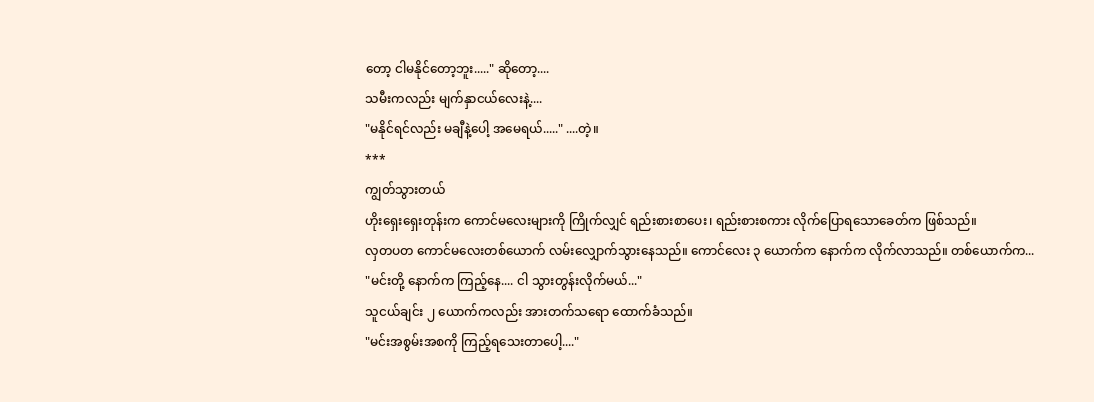တော့ ငါမနိုင်တော့ဘူး....." ဆိုတော့....
သမီးကလည်း မျက်နှာငယ်လေးနဲ့....
"မနိုင်ရင်လည်း မချီနဲ့ပေါ့ အမေရယ်....." ....တဲ့။
***
ကျွတ်သွားတယ်
ဟိုးရှေးရှေးတုန်းက ကောင်မလေးများကို ကြိုက်လျှင် ရည်းစားစာပေး၊ ရည်းစားစကား လိုက်ပြောရသောခေတ်က ဖြစ်သည်။
လှတပတ ကောင်မလေးတစ်ယောက် လမ်းလျှောက်သွားနေသည်။ ကောင်လေး ၃ ယောက်က နောက်က လိုက်လာသည်။ တစ်ယောက်က...
"မင်းတို့ နောက်က ကြည့်နေ.... ငါ သွားတွန်းလိုက်မယ်..."
သူငယ်ချင်း ၂ ယောက်ကလည်း အားတက်သရော ထောက်ခံသည်။
"မင်းအစွမ်းအစကို ကြည့်ရသေးတာပေါ့...."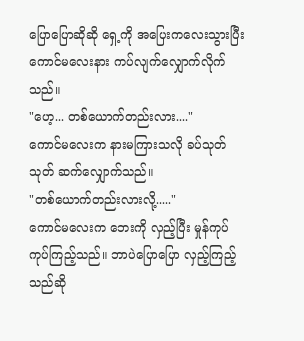ပြောပြောဆိုဆို ရှေ့ကို အပြေးကလေးသွားပြီး ကောင်မလေးနား ကပ်လျက်လျှောက်လိုက်သည်။
"ဟေ့... တစ်ယောက်တည်းလား...."
ကောင်မလေးက နားမကြားသလို ခပ်သုတ်သုတ် ဆက်လျှောက်သည်။
"တစ်ယောက်တည်းလားလို့....."
ကောင်မလေးက ဘေးကို လှည့်ပြီး မှုန်ကုပ်ကုပ်ကြည့်သည်။ ဘာပဲပြောပြော လှည့်ကြည့်သည်ဆို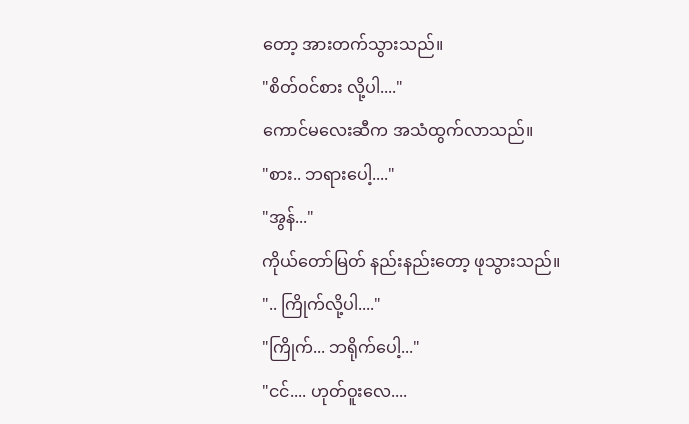တော့ အားတက်သွားသည်။
"စိတ်ဝင်စား လို့ပါ...."
ကောင်မလေးဆီက အသံထွက်လာသည်။
"စား.. ဘရားပေါ့...."
"အွန်..."
ကိုယ်တော်မြတ် နည်းနည်းတော့ ဖုသွားသည်။
".. ကြိုက်လို့ပါ...."
"ကြိုက်... ဘရိုက်ပေါ့..."
"ငင်.... ဟုတ်ဝူးလေ....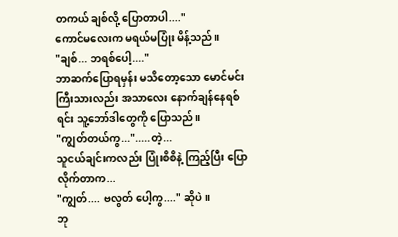တကယ် ချစ်လို့ ပြောတာပါ...."
ကောင်မလေးက မရယ်မပြုံး မိန့်သည်။
"ချစ်... ဘရစ်ပေါ့...."
ဘာဆက်ပြောရမှန်း မသိတော့သော မောင်မင်းကြီးသားလည်း အသာလေး နောက်ချန်နေရစ်ရင်း သူ့ဘော်ဒါတွေကို ပြောသည်။
"ကျွတ်တယ်ကွ...".....တဲ့...
သူငယ်ချင်းကလည်း ပြုံးစိစိနဲ့ ကြည့်ပြီး ပြောလိုက်တာက...
"ကျွတ်.... ဗလွတ် ပေါ့ကွ...." ဆိုပဲ။
ဘု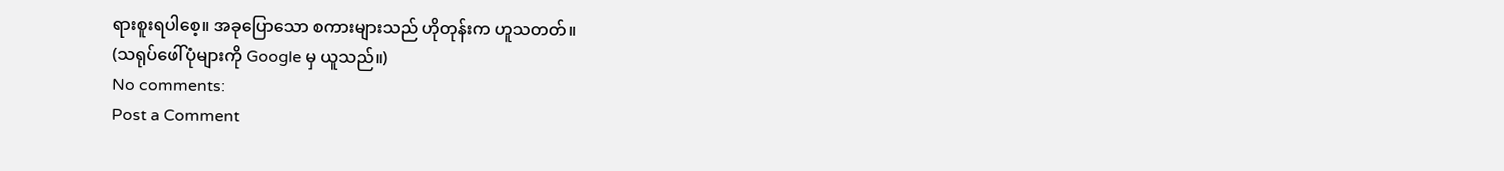ရားစူးရပါစေ့။ အခုပြောသော စကားများသည် ဟိုတုန်းက ဟူသတတ်။
(သရုပ်ဖေါ်ပုံများကို Google မှ ယူသည်။)
No comments:
Post a Comment